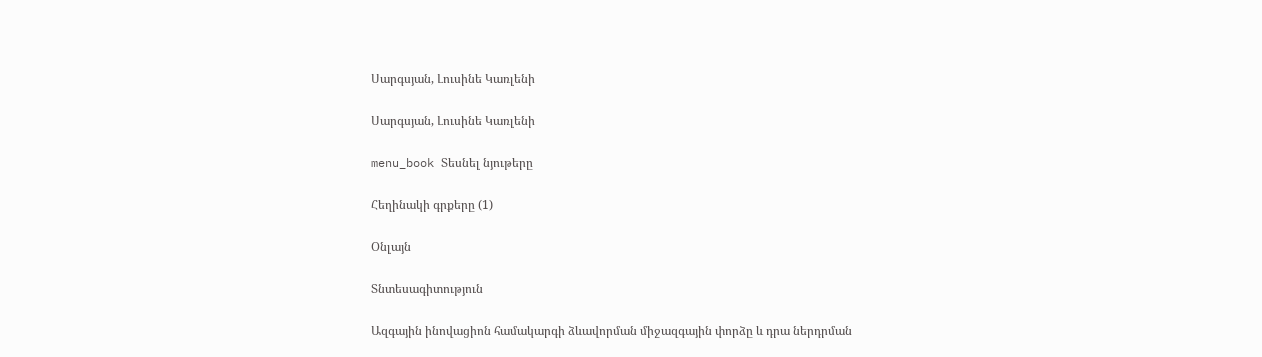Սարգսյան, Լուսինե Կառլենի

Սարգսյան, Լուսինե Կառլենի

menu_book Տեսնել նյութերը

Հեղինակի գրքերը (1)

Օնլայն

Տնտեսագիտություն

Ազգային ինովացիոն համակարգի ձևավորման միջազգային փորձը և դրա ներդրման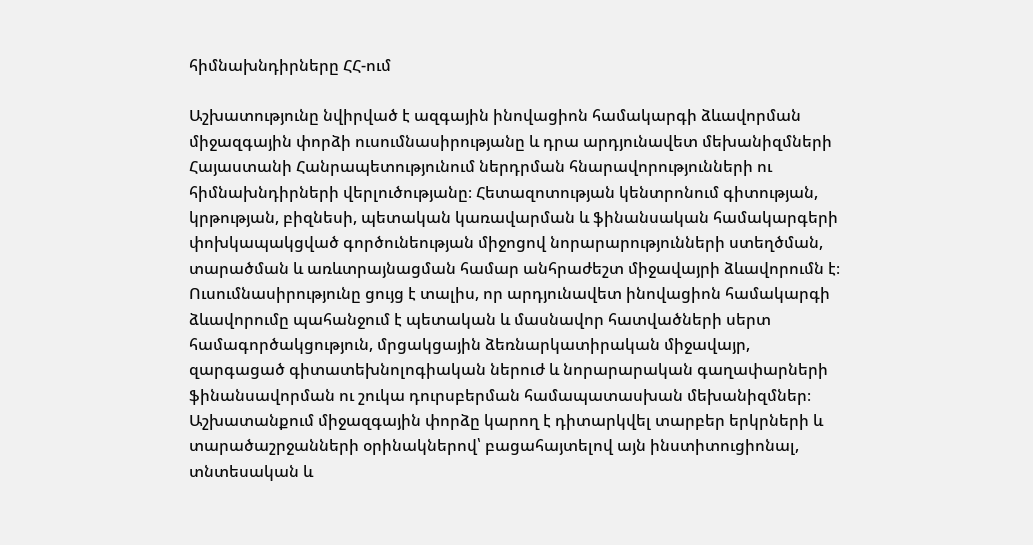հիմնախնդիրները ՀՀ-ում

Աշխատությունը նվիրված է ազգային ինովացիոն համակարգի ձևավորման միջազգային փորձի ուսումնասիրությանը և դրա արդյունավետ մեխանիզմների Հայաստանի Հանրապետությունում ներդրման հնարավորությունների ու հիմնախնդիրների վերլուծությանը։ Հետազոտության կենտրոնում գիտության, կրթության, բիզնեսի, պետական կառավարման և ֆինանսական համակարգերի փոխկապակցված գործունեության միջոցով նորարարությունների ստեղծման, տարածման և առևտրայնացման համար անհրաժեշտ միջավայրի ձևավորումն է։ Ուսումնասիրությունը ցույց է տալիս, որ արդյունավետ ինովացիոն համակարգի ձևավորումը պահանջում է պետական և մասնավոր հատվածների սերտ համագործակցություն, մրցակցային ձեռնարկատիրական միջավայր, զարգացած գիտատեխնոլոգիական ներուժ և նորարարական գաղափարների ֆինանսավորման ու շուկա դուրսբերման համապատասխան մեխանիզմներ։ Աշխատանքում միջազգային փորձը կարող է դիտարկվել տարբեր երկրների և տարածաշրջանների օրինակներով՝ բացահայտելով այն ինստիտուցիոնալ, տնտեսական և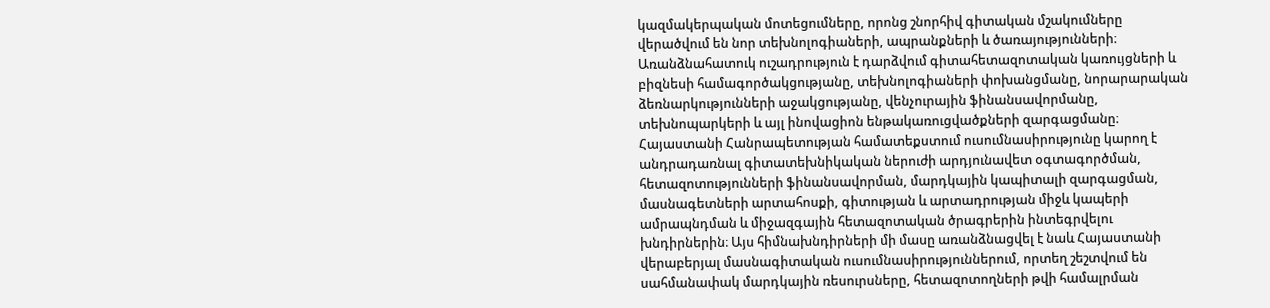կազմակերպական մոտեցումները, որոնց շնորհիվ գիտական մշակումները վերածվում են նոր տեխնոլոգիաների, ապրանքների և ծառայությունների։ Առանձնահատուկ ուշադրություն է դարձվում գիտահետազոտական կառույցների և բիզնեսի համագործակցությանը, տեխնոլոգիաների փոխանցմանը, նորարարական ձեռնարկությունների աջակցությանը, վենչուրային ֆինանսավորմանը, տեխնոպարկերի և այլ ինովացիոն ենթակառուցվածքների զարգացմանը։ Հայաստանի Հանրապետության համատեքստում ուսումնասիրությունը կարող է անդրադառնալ գիտատեխնիկական ներուժի արդյունավետ օգտագործման, հետազոտությունների ֆինանսավորման, մարդկային կապիտալի զարգացման, մասնագետների արտահոսքի, գիտության և արտադրության միջև կապերի ամրապնդման և միջազգային հետազոտական ծրագրերին ինտեգրվելու խնդիրներին։ Այս հիմնախնդիրների մի մասը առանձնացվել է նաև Հայաստանի վերաբերյալ մասնագիտական ուսումնասիրություններում, որտեղ շեշտվում են սահմանափակ մարդկային ռեսուրսները, հետազոտողների թվի համալրման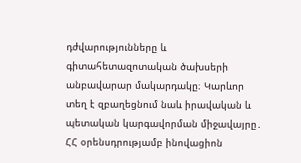դժվարությունները և գիտահետազոտական ծախսերի անբավարար մակարդակը։ Կարևոր տեղ է զբաղեցնում նաև իրավական և պետական կարգավորման միջավայրը․ ՀՀ օրենսդրությամբ ինովացիոն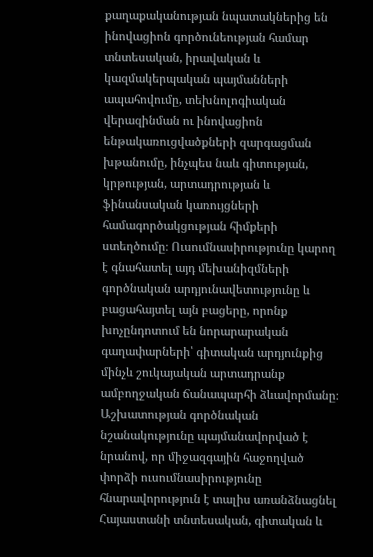քաղաքականության նպատակներից են ինովացիոն գործունեության համար տնտեսական, իրավական և կազմակերպական պայմանների ապահովումը, տեխնոլոգիական վերազինման ու ինովացիոն ենթակառուցվածքների զարգացման խթանումը, ինչպես նաև գիտության, կրթության, արտադրության և ֆինանսական կառույցների համագործակցության հիմքերի ստեղծումը։ Ուսումնասիրությունը կարող է գնահատել այդ մեխանիզմների գործնական արդյունավետությունը և բացահայտել այն բացերը, որոնք խոչընդոտում են նորարարական գաղափարների՝ գիտական արդյունքից մինչև շուկայական արտադրանք ամբողջական ճանապարհի ձևավորմանը։ Աշխատության գործնական նշանակությունը պայմանավորված է նրանով, որ միջազգային հաջողված փորձի ուսումնասիրությունը հնարավորություն է տալիս առանձնացնել Հայաստանի տնտեսական, գիտական և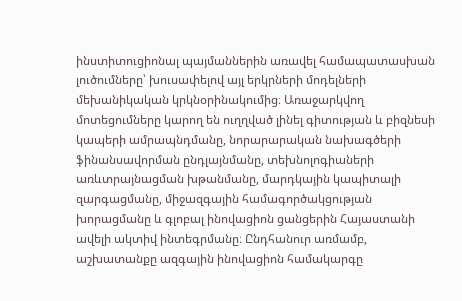ինստիտուցիոնալ պայմաններին առավել համապատասխան լուծումները՝ խուսափելով այլ երկրների մոդելների մեխանիկական կրկնօրինակումից։ Առաջարկվող մոտեցումները կարող են ուղղված լինել գիտության և բիզնեսի կապերի ամրապնդմանը, նորարարական նախագծերի ֆինանսավորման ընդլայնմանը, տեխնոլոգիաների առևտրայնացման խթանմանը, մարդկային կապիտալի զարգացմանը, միջազգային համագործակցության խորացմանը և գլոբալ ինովացիոն ցանցերին Հայաստանի ավելի ակտիվ ինտեգրմանը։ Ընդհանուր առմամբ, աշխատանքը ազգային ինովացիոն համակարգը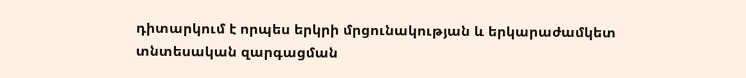դիտարկում է որպես երկրի մրցունակության և երկարաժամկետ տնտեսական զարգացման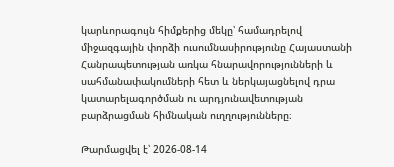կարևորագույն հիմքերից մեկը՝ համադրելով միջազգային փորձի ուսումնասիրությունը Հայաստանի Հանրապետության առկա հնարավորությունների և սահմանափակումների հետ և ներկայացնելով դրա կատարելագործման ու արդյունավետության բարձրացման հիմնական ուղղությունները։

Թարմացվել է՝ 2026-08-14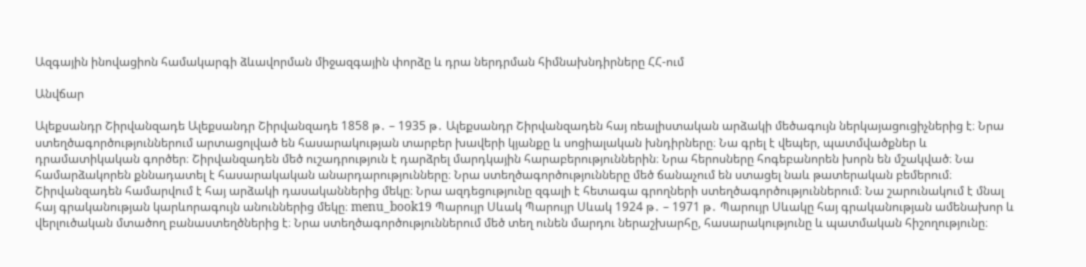Ազգային ինովացիոն համակարգի ձևավորման միջազգային փորձը և դրա ներդրման հիմնախնդիրները ՀՀ-ում

Անվճար

Ալեքսանդր Շիրվանզադե Ալեքսանդր Շիրվանզադե 1858 թ․ – 1935 թ․ Ալեքսանդր Շիրվանզադեն հայ ռեալիստական արձակի մեծագույն ներկայացուցիչներից է։ Նրա ստեղծագործություններում արտացոլված են հասարակության տարբեր խավերի կյանքը և սոցիալական խնդիրները։ Նա գրել է վեպեր, պատմվածքներ և դրամատիկական գործեր։ Շիրվանզադեն մեծ ուշադրություն է դարձրել մարդկային հարաբերություններին։ Նրա հերոսները հոգեբանորեն խորն են մշակված։ Նա համարձակորեն քննադատել է հասարակական անարդարությունները։ Նրա ստեղծագործությունները մեծ ճանաչում են ստացել նաև թատերական բեմերում։ Շիրվանզադեն համարվում է հայ արձակի դասականներից մեկը։ Նրա ազդեցությունը զգալի է հետագա գրողների ստեղծագործություններում։ Նա շարունակում է մնալ հայ գրականության կարևորագույն անուններից մեկը։ menu_book19 Պարույր Սևակ Պարույր Սևակ 1924 թ․ – 1971 թ․ Պարույր Սևակը հայ գրականության ամենախոր և վերլուծական մտածող բանաստեղծներից է։ Նրա ստեղծագործություններում մեծ տեղ ունեն մարդու ներաշխարհը, հասարակությունը և պատմական հիշողությունը։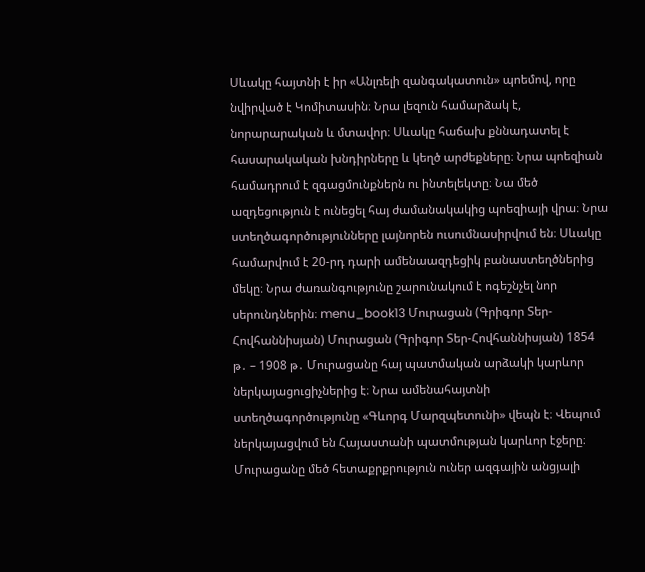Սևակը հայտնի է իր «Անլռելի զանգակատուն» պոեմով, որը նվիրված է Կոմիտասին։ Նրա լեզուն համարձակ է, նորարարական և մտավոր։ Սևակը հաճախ քննադատել է հասարակական խնդիրները և կեղծ արժեքները։ Նրա պոեզիան համադրում է զգացմունքներն ու ինտելեկտը։ Նա մեծ ազդեցություն է ունեցել հայ ժամանակակից պոեզիայի վրա։ Նրա ստեղծագործությունները լայնորեն ուսումնասիրվում են։ Սևակը համարվում է 20-րդ դարի ամենաազդեցիկ բանաստեղծներից մեկը։ Նրա ժառանգությունը շարունակում է ոգեշնչել նոր սերունդներին։ menu_book13 Մուրացան (Գրիգոր Տեր-Հովհաննիսյան) Մուրացան (Գրիգոր Տեր-Հովհաննիսյան) 1854 թ․ – 1908 թ․ Մուրացանը հայ պատմական արձակի կարևոր ներկայացուցիչներից է։ Նրա ամենահայտնի ստեղծագործությունը «Գևորգ Մարզպետունի» վեպն է։ Վեպում ներկայացվում են Հայաստանի պատմության կարևոր էջերը։ Մուրացանը մեծ հետաքրքրություն ուներ ազգային անցյալի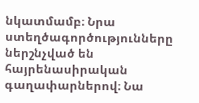նկատմամբ։ Նրա ստեղծագործությունները ներշնչված են հայրենասիրական գաղափարներով։ Նա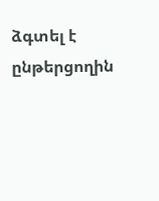ձգտել է ընթերցողին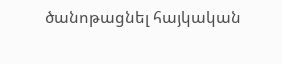ծանոթացնել հայկական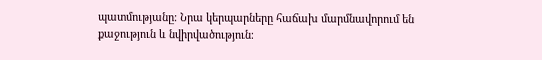պատմությանը։ Նրա կերպարները հաճախ մարմնավորում են քաջություն և նվիրվածություն։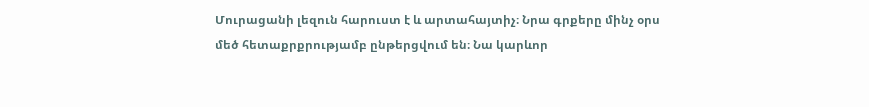Մուրացանի լեզուն հարուստ է և արտահայտիչ։ Նրա գրքերը մինչ օրս մեծ հետաքրքրությամբ ընթերցվում են։ Նա կարևոր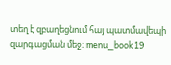տեղ է զբաղեցնում հայ պատմավեպի զարգացման մեջ։ menu_book19